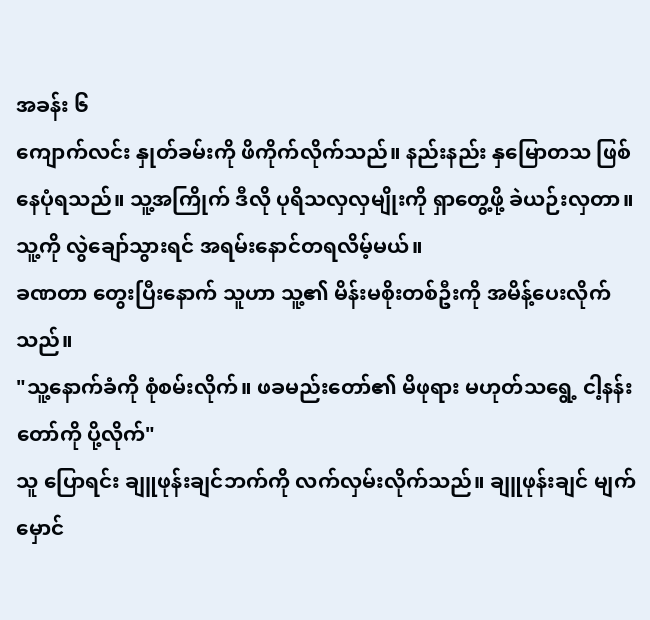အခန်း ၆
ကျောက်လင်း နှုတ်ခမ်းကို ဖိကိုက်လိုက်သည်။ နည်းနည်း နှမြောတသ ဖြစ်နေပုံရသည်။ သူ့အကြိုက် ဒီလို ပုရိသလှလှမျိုးကို ရှာတွေ့ဖို့ ခဲယဉ်းလှတာ။ သူ့ကို လွဲချော်သွားရင် အရမ်းနောင်တရလိမ့်မယ်။
ခဏတာ တွေးပြီးနောက် သူဟာ သူ့၏ မိန်းမစိုးတစ်ဦးကို အမိန့်ပေးလိုက်သည်။
"သူ့နောက်ခံကို စုံစမ်းလိုက်။ ဖခမည်းတော်၏ မိဖုရား မဟုတ်သရွေ့ ငါ့နန်းတော်ကို ပို့လိုက်"
သူ ပြောရင်း ချူဖုန်းချင်ဘက်ကို လက်လှမ်းလိုက်သည်။ ချူဖုန်းချင် မျက်မှောင်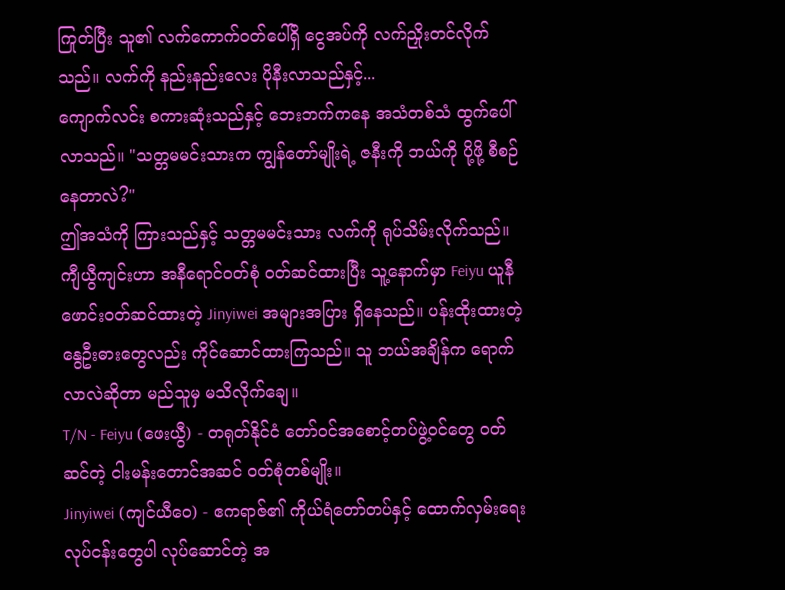ကြုတ်ပြီး သူ၏ လက်ကောက်ဝတ်ပေါ်ရှိ ငွေအပ်ကို လက်ညှိုးတင်လိုက်သည်။ လက်ကို နည်းနည်းလေး ပိုနီးလာသည်နှင့်...
ကျောက်လင်း စကားဆုံးသည်နှင့် ဘေးဘက်ကနေ အသံတစ်သံ ထွက်ပေါ်လာသည်။ "သတ္တမမင်းသားက ကျွန်တော်မျိုးရဲ့ ဇနီးကို ဘယ်ကို ပို့ဖို့ စီစဉ်နေတာလဲ?"
ဤအသံကို ကြားသည်နှင့် သတ္တမမင်းသား လက်ကို ရုပ်သိမ်းလိုက်သည်။ ကျီယွီကျင်းဟာ အနီရောင်ဝတ်စုံ ဝတ်ဆင်ထားပြီး သူ့နောက်မှာ Feiyu ယူနီဖောင်းဝတ်ဆင်ထားတဲ့ Jinyiwei အများအပြား ရှိနေသည်။ ပန်းထိုးထားတဲ့ နွေဦးဓားတွေလည်း ကိုင်ဆောင်ထားကြသည်။ သူ ဘယ်အချိန်က ရောက်လာလဲဆိုတာ မည်သူမှ မသိလိုက်ချေ။
T/N - Feiyu (ဖေးယွီ) - တရုတ်နိုင်ငံ တော်ဝင်အစောင့်တပ်ဖွဲ့ဝင်တွေ ဝတ်ဆင်တဲ့ ငါးမန်းတောင်အဆင် ဝတ်စုံတစ်မျိုး။
Jinyiwei (ကျင်ယီဝေ) - ဧကရာဇ်၏ ကိုယ်ရံတော်တပ်နှင့် ထောက်လှမ်းရေးလုပ်ငန်းတွေပါ လုပ်ဆောင်တဲ့ အ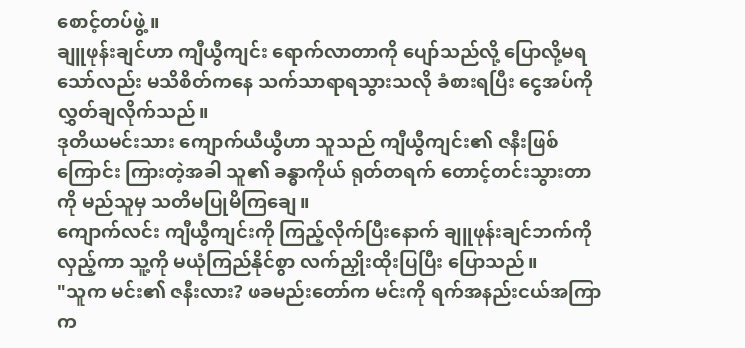စောင့်တပ်ဖွဲ့။
ချူဖုန်းချင်ဟာ ကျီယွီကျင်း ရောက်လာတာကို ပျော်သည်လို့ ပြောလို့မရသော်လည်း မသိစိတ်ကနေ သက်သာရာရသွားသလို ခံစားရပြီး ငွေအပ်ကို လွှတ်ချလိုက်သည်။
ဒုတိယမင်းသား ကျောက်ယီယွီဟာ သူသည် ကျီယွီကျင်း၏ ဇနီးဖြစ်ကြောင်း ကြားတဲ့အခါ သူ၏ ခန္ဓာကိုယ် ရုတ်တရက် တောင့်တင်းသွားတာကို မည်သူမှ သတိမပြုမိကြချေ။
ကျောက်လင်း ကျီယွီကျင်းကို ကြည့်လိုက်ပြီးနောက် ချူဖုန်းချင်ဘက်ကို လှည့်ကာ သူ့ကို မယုံကြည်နိုင်စွာ လက်ညှိုးထိုးပြပြီး ပြောသည်။
"သူက မင်း၏ ဇနီးလား? ဖခမည်းတော်က မင်းကို ရက်အနည်းငယ်အကြာက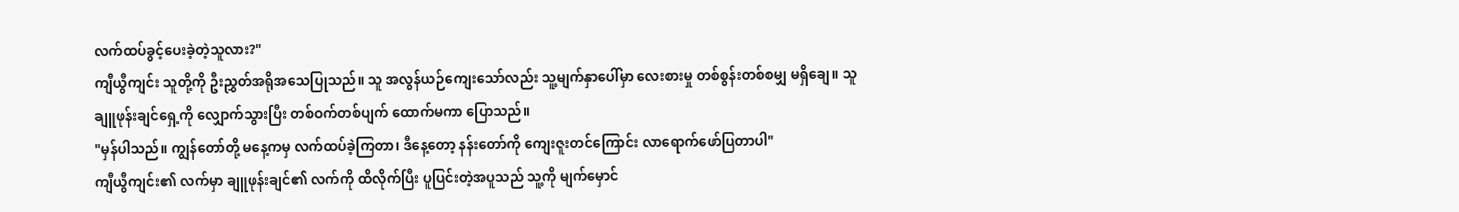လက်ထပ်ခွင့်ပေးခဲ့တဲ့သူလား?"
ကျီယွီကျင်း သူတို့ကို ဦးညွှတ်အရိုအသေပြုသည်။ သူ အလွန်ယဉ်ကျေးသော်လည်း သူ့မျက်နှာပေါ်မှာ လေးစားမှု တစ်စွန်းတစ်စမျှ မရှိချေ။ သူ ချူဖုန်းချင်ရှေ့ကို လျှောက်သွားပြီး တစ်ဝက်တစ်ပျက် ထောက်မကာ ပြောသည်။
"မှန်ပါသည်။ ကျွန်တော်တို့ မနေ့ကမှ လက်ထပ်ခဲ့ကြတာ၊ ဒီနေ့တော့ နန်းတော်ကို ကျေးဇူးတင်ကြောင်း လာရောက်ဖော်ပြတာပါ"
ကျီယွီကျင်း၏ လက်မှာ ချူဖုန်းချင်၏ လက်ကို ထိလိုက်ပြီး ပူပြင်းတဲ့အပူသည် သူ့ကို မျက်မှောင်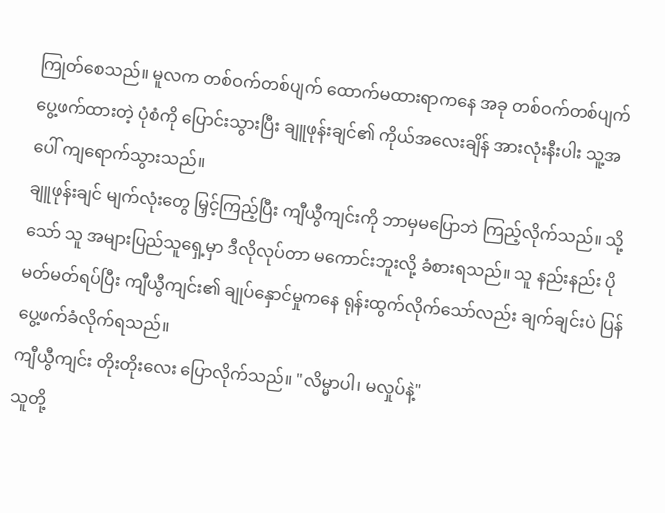ကြုတ်စေသည်။ မူလက တစ်ဝက်တစ်ပျက် ထောက်မထားရာကနေ အခု တစ်ဝက်တစ်ပျက် ပွေ့ဖက်ထားတဲ့ ပုံစံကို ပြောင်းသွားပြီး ချူဖုန်းချင်၏ ကိုယ်အလေးချိန် အားလုံးနီးပါး သူ့အပေါ် ကျရောက်သွားသည်။
ချူဖုန်းချင် မျက်လုံးတွေ မြှင့်ကြည့်ပြီး ကျီယွီကျင်းကို ဘာမှမပြောဘဲ ကြည့်လိုက်သည်။ သို့သော် သူ အများပြည်သူရှေ့မှာ ဒီလိုလုပ်တာ မကောင်းဘူးလို့ ခံစားရသည်။ သူ နည်းနည်း ပိုမတ်မတ်ရပ်ပြီး ကျီယွီကျင်း၏ ချုပ်နှောင်မှုကနေ ရုန်းထွက်လိုက်သော်လည်း ချက်ချင်းပဲ ပြန်ပွေ့ဖက်ခံလိုက်ရသည်။
ကျီယွီကျင်း တိုးတိုးလေး ပြောလိုက်သည်။ "လိမ္မာပါ၊ မလှုပ်နဲ့"
သူတို့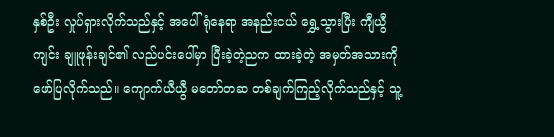နှစ်ဦး လှုပ်ရှားလိုက်သည်နှင့် အပေါ်ရုံနေရာ အနည်းငယ် ရွှေ့သွားပြီး ကျီယွီကျင်း ချူဖုန်းချင်၏ လည်ပင်းပေါ်မှာ ပြီးခဲ့တဲ့ညက ထားခဲ့တဲ့ အမှတ်အသားကို ဖော်ပြလိုက်သည်။ ကျောက်ယီယွီ မတော်တဆ တစ်ချက်ကြည့်လိုက်သည်နှင့် သူ့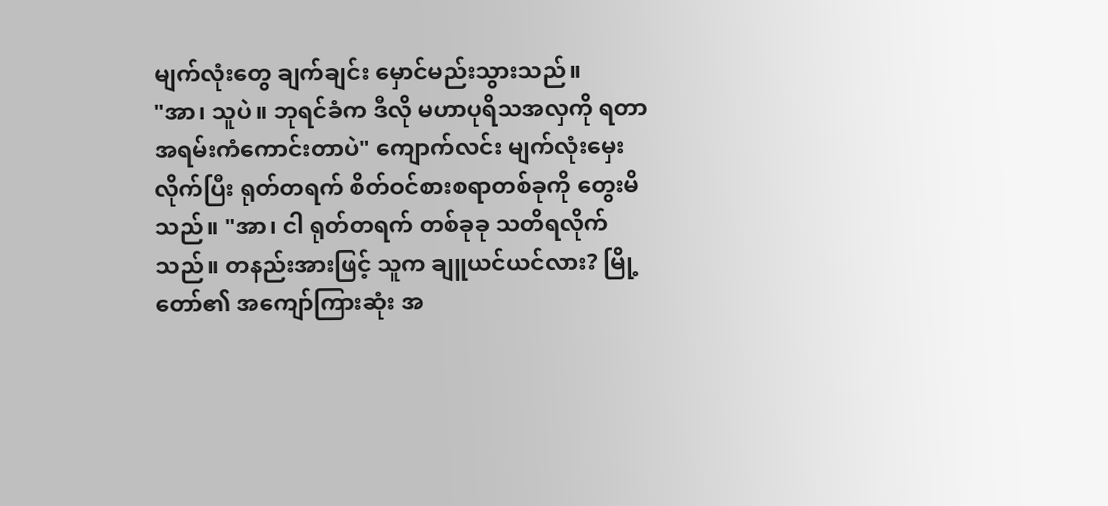မျက်လုံးတွေ ချက်ချင်း မှောင်မည်းသွားသည်။
"အာ၊ သူပဲ။ ဘုရင်ခံက ဒီလို မဟာပုရိသအလှကို ရတာ အရမ်းကံကောင်းတာပဲ" ကျောက်လင်း မျက်လုံးမှေးလိုက်ပြီး ရုတ်တရက် စိတ်ဝင်စားစရာတစ်ခုကို တွေးမိသည်။ "အာ၊ ငါ ရုတ်တရက် တစ်ခုခု သတိရလိုက်သည်။ တနည်းအားဖြင့် သူက ချူယင်ယင်လား? မြို့တော်၏ အကျော်ကြားဆုံး အ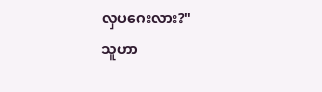လှပဂေးလား?"
သူဟာ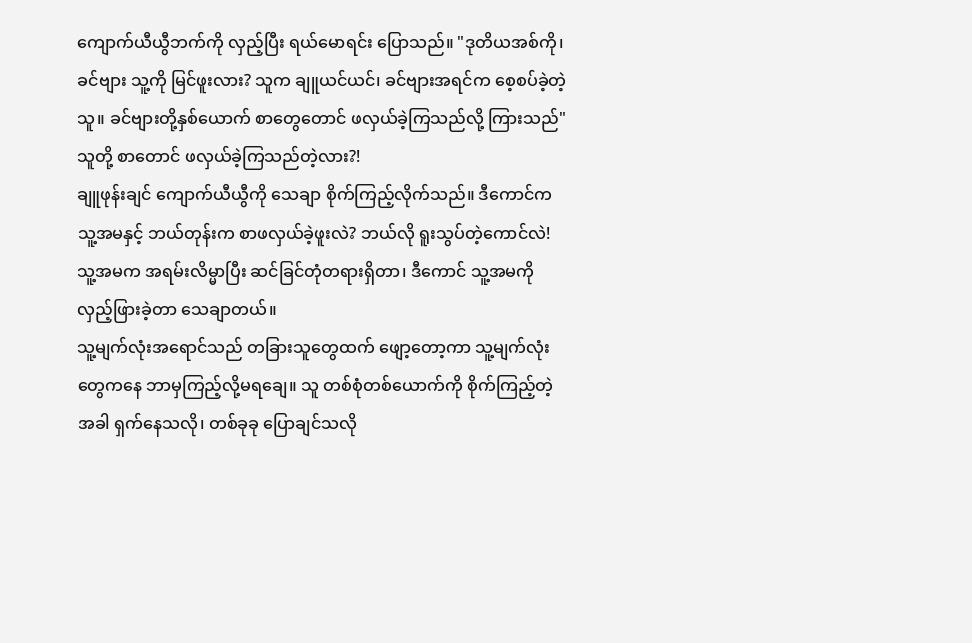ကျောက်ယီယွီဘက်ကို လှည့်ပြီး ရယ်မောရင်း ပြောသည်။ "ဒုတိယအစ်ကို၊ ခင်ဗျား သူ့ကို မြင်ဖူးလား? သူက ချူယင်ယင်၊ ခင်ဗျားအရင်က စေ့စပ်ခဲ့တဲ့သူ။ ခင်ဗျားတို့နှစ်ယောက် စာတွေတောင် ဖလှယ်ခဲ့ကြသည်လို့ ကြားသည်"
သူတို့ စာတောင် ဖလှယ်ခဲ့ကြသည်တဲ့လား?!
ချူဖုန်းချင် ကျောက်ယီယွီကို သေချာ စိုက်ကြည့်လိုက်သည်။ ဒီကောင်က သူ့အမနှင့် ဘယ်တုန်းက စာဖလှယ်ခဲ့ဖူးလဲ? ဘယ်လို ရူးသွပ်တဲ့ကောင်လဲ! သူ့အမက အရမ်းလိမ္မာပြီး ဆင်ခြင်တုံတရားရှိတာ၊ ဒီကောင် သူ့အမကို လှည့်ဖြားခဲ့တာ သေချာတယ်။
သူ့မျက်လုံးအရောင်သည် တခြားသူတွေထက် ဖျော့တော့ကာ သူ့မျက်လုံးတွေကနေ ဘာမှကြည့်လို့မရချေ။ သူ တစ်စုံတစ်ယောက်ကို စိုက်ကြည့်တဲ့အခါ ရှက်နေသလို၊ တစ်ခုခု ပြောချင်သလို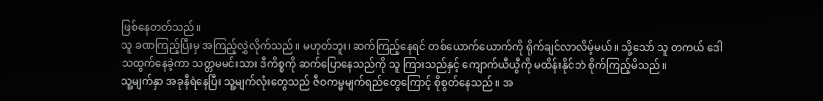ဖြစ်နေတတ်သည်။
သူ ခဏကြည့်ပြီးမှ အကြည့်လွှဲလိုက်သည်။ မဟုတ်ဘူး၊ ဆက်ကြည့်နေရင် တစ်ယောက်ယောက်ကို ရိုက်ချင်လာလိမ့်မယ်။ သို့သော် သူ တကယ် ဒေါသထွက်နေခဲ့ကာ သတ္တမမင်းသား ဒီကိစ္စကို ဆက်ပြောနေသည်ကို သူ ကြားသည်နှင့် ကျောက်ယီယွီကို မထိန်းနိုင်ဘဲ စိုက်ကြည့်မိသည်။
သူ့မျက်နှာ အခုနီရဲနေပြီး သူ့မျက်လုံးတွေသည် ဇီဝကမ္မမျက်ရည်တွေကြောင့် စိုစွတ်နေသည်။ အ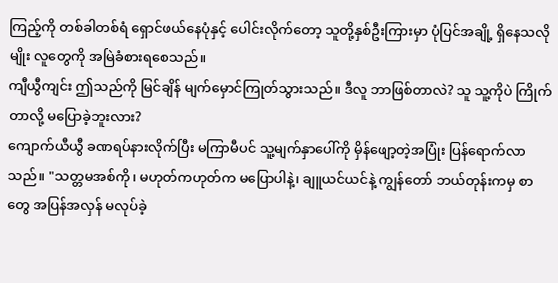ကြည့်ကို တစ်ခါတစ်ရံ ရှောင်ဖယ်နေပုံနှင့် ပေါင်းလိုက်တော့ သူတို့နှစ်ဦးကြားမှာ ပုံပြင်အချို့ ရှိနေသလိုမျိုး လူတွေကို အမြဲခံစားရစေသည်။
ကျီယွီကျင်း ဤသည်ကို မြင်ချိန် မျက်မှောင်ကြုတ်သွားသည်။ ဒီလူ ဘာဖြစ်တာလဲ? သူ သူ့ကိုပဲ ကြိုက်တာလို့ မပြောခဲ့ဘူးလား?
ကျောက်ယီယွီ ခဏရပ်နားလိုက်ပြီး မကြာမီပင် သူ့မျက်နှာပေါ်ကို မှိန်ဖျော့တဲ့အပြုံး ပြန်ရောက်လာသည်။ "သတ္တမအစ်ကို၊ မဟုတ်ကဟုတ်က မပြောပါနဲ့၊ ချူယင်ယင်နဲ့ ကျွန်တော် ဘယ်တုန်းကမှ စာတွေ အပြန်အလှန် မလုပ်ခဲ့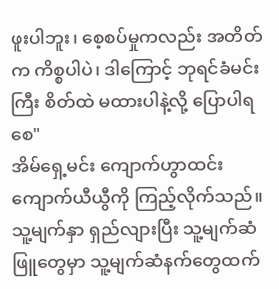ဖူးပါဘူး၊ စေ့စပ်မှုကလည်း အတိတ်က ကိစ္စပါပဲ၊ ဒါကြောင့် ဘုရင်ခံမင်းကြီး စိတ်ထဲ မထားပါနဲ့လို့ ပြောပါရစေ"
အိမ်ရှေ့မင်း ကျောက်ဟွာထင်း ကျောက်ယီယွီကို ကြည့်လိုက်သည်။ သူ့မျက်နှာ ရှည်လျားပြီး သူ့မျက်ဆံဖြူတွေမှာ သူ့မျက်ဆံနက်တွေထက်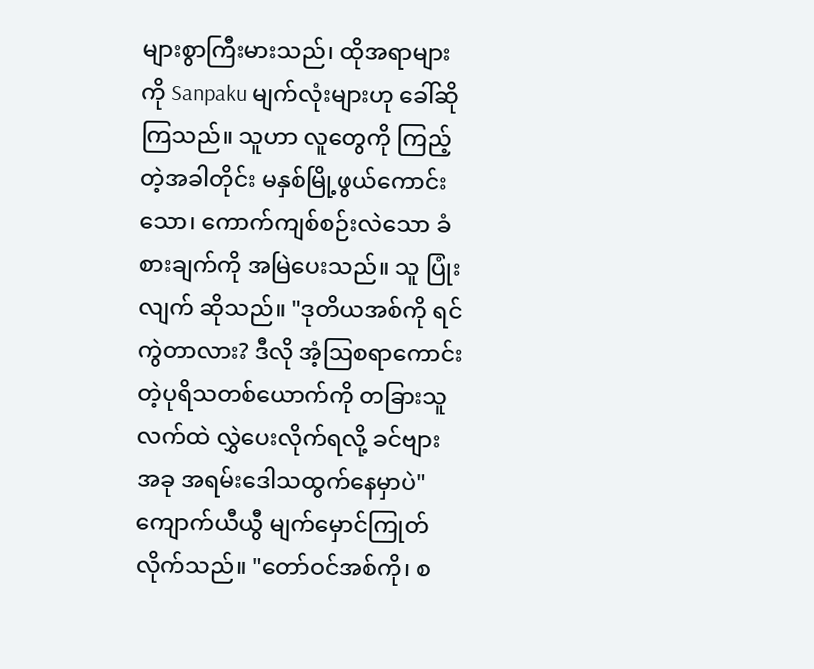များစွာကြီးမားသည်၊ ထိုအရာများကို Sanpaku မျက်လုံးများဟု ခေါ်ဆိုကြသည်။ သူဟာ လူတွေကို ကြည့်တဲ့အခါတိုင်း မနှစ်မြို့ဖွယ်ကောင်းသော၊ ကောက်ကျစ်စဉ်းလဲသော ခံစားချက်ကို အမြဲပေးသည်။ သူ ပြုံးလျက် ဆိုသည်။ "ဒုတိယအစ်ကို ရင်ကွဲတာလား? ဒီလို အံ့ဩစရာကောင်းတဲ့ပုရိသတစ်ယောက်ကို တခြားသူလက်ထဲ လွှဲပေးလိုက်ရလို့ ခင်ဗျား အခု အရမ်းဒေါသထွက်နေမှာပဲ"
ကျောက်ယီယွီ မျက်မှောင်ကြုတ်လိုက်သည်။ "တော်ဝင်အစ်ကို၊ စ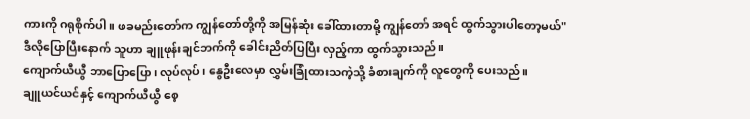ကားကို ဂရုစိုက်ပါ။ ဖခမည်းတော်က ကျွန်တော်တို့ကို အမြန်ဆုံး ခေါ်ထားတာမို့ ကျွန်တော် အရင် ထွက်သွားပါတော့မယ်"
ဒီလိုပြောပြီးနောက် သူဟာ ချူဖုန်းချင်ဘက်ကို ခေါင်းညိတ်ပြပြီး လှည့်ကာ ထွက်သွားသည်။
ကျောက်ယီယွီ ဘာပြောပြော၊ လုပ်လုပ်၊ နွေဦးလေမှာ လွှမ်းခြုံထားသကဲ့သို့ ခံစားချက်ကို လူတွေကို ပေးသည်။
ချူယင်ယင်နှင့် ကျောက်ယီယွီ စေ့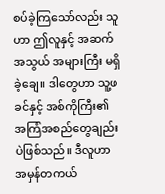စပ်ခဲ့ကြသော်လည်း သူဟာ ဤလူနှင့် အဆက်အသွယ် အများကြီး မရှိခဲ့ချေ။ ဒါတွေဟာ သူ့ဖခင်နှင့် အစ်ကိုကြီး၏ အကြံအစည်တွေချည်းပဲဖြစ်သည်။ ဒီလူဟာ အမှန်တကယ်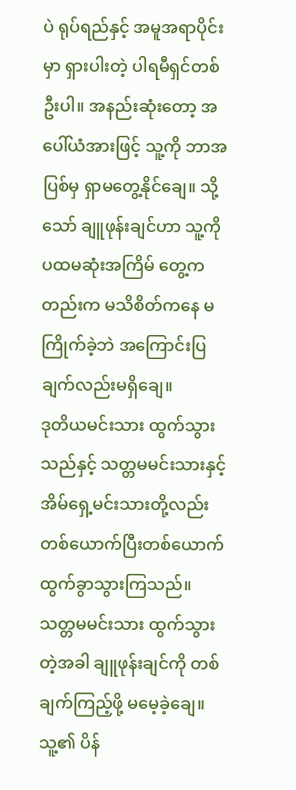ပဲ ရုပ်ရည်နှင့် အမူအရာပိုင်းမှာ ရှားပါးတဲ့ ပါရမီရှင်တစ်ဦးပါ။ အနည်းဆုံးတော့ အပေါ်ယံအားဖြင့် သူ့ကို ဘာအပြစ်မှ ရှာမတွေ့နိုင်ချေ။ သို့သော် ချူဖုန်းချင်ဟာ သူ့ကို ပထမဆုံးအကြိမ် တွေ့ကတည်းက မသိစိတ်ကနေ မကြိုက်ခဲ့ဘဲ အကြောင်းပြချက်လည်းမရှိချေ။
ဒုတိယမင်းသား ထွက်သွားသည်နှင့် သတ္တမမင်းသားနှင့် အိမ်ရှေ့မင်းသားတို့လည်း တစ်ယောက်ပြီးတစ်ယောက် ထွက်ခွာသွားကြသည်။ သတ္တမမင်းသား ထွက်သွားတဲ့အခါ ချူဖုန်းချင်ကို တစ်ချက်ကြည့်ဖို့ မမေ့ခဲ့ချေ။ သူ့၏ ပိန်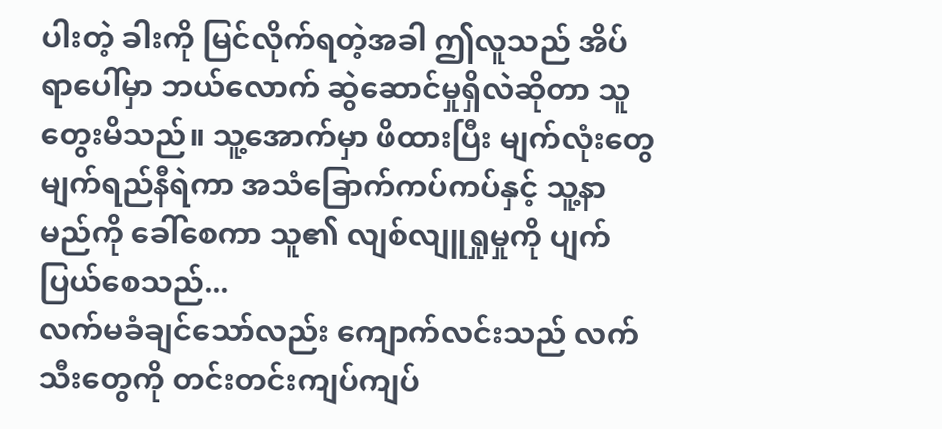ပါးတဲ့ ခါးကို မြင်လိုက်ရတဲ့အခါ ဤလူသည် အိပ်ရာပေါ်မှာ ဘယ်လောက် ဆွဲဆောင်မှုရှိလဲဆိုတာ သူ တွေးမိသည်။ သူ့အောက်မှာ ဖိထားပြီး မျက်လုံးတွေ မျက်ရည်နီရဲကာ အသံခြောက်ကပ်ကပ်နှင့် သူ့နာမည်ကို ခေါ်စေကာ သူ၏ လျစ်လျူရှုမှုကို ပျက်ပြယ်စေသည်...
လက်မခံချင်သော်လည်း ကျောက်လင်းသည် လက်သီးတွေကို တင်းတင်းကျပ်ကျပ်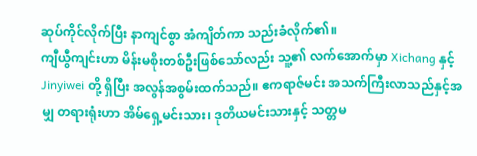ဆုပ်ကိုင်လိုက်ပြီး နာကျင်စွာ အံကျိတ်ကာ သည်းခံလိုက်၏။
ကျီယွီကျင်းဟာ မိန်းမစိုးတစ်ဦးဖြစ်သော်လည်း သူ့၏ လက်အောက်မှာ Xichang နှင့် Jinyiwei တို့ ရှိပြီး အလွန်အစွမ်းထက်သည်။ ဧကရာဇ်မင်း အသက်ကြီးလာသည်နှင့်အမျှ တရားရုံးဟာ အိမ်ရှေ့မင်းသား၊ ဒုတိယမင်းသားနှင့် သတ္တမ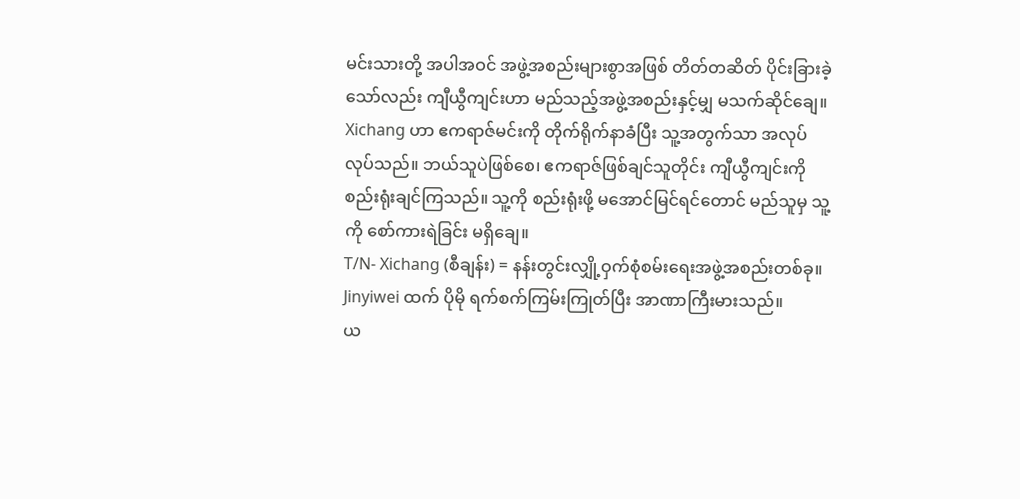မင်းသားတို့ အပါအဝင် အဖွဲ့အစည်းများစွာအဖြစ် တိတ်တဆိတ် ပိုင်းခြားခဲ့သော်လည်း ကျီယွီကျင်းဟာ မည်သည့်အဖွဲ့အစည်းနှင့်မျှ မသက်ဆိုင်ချေ။
Xichang ဟာ ဧကရာဇ်မင်းကို တိုက်ရိုက်နာခံပြီး သူ့အတွက်သာ အလုပ်လုပ်သည်။ ဘယ်သူပဲဖြစ်စေ၊ ဧကရာဇ်ဖြစ်ချင်သူတိုင်း ကျီယွီကျင်းကို စည်းရုံးချင်ကြသည်။ သူ့ကို စည်းရုံးဖို့ မအောင်မြင်ရင်တောင် မည်သူမှ သူ့ကို စော်ကားရဲခြင်း မရှိချေ။
T/N- Xichang (စီချန်း) = နန်းတွင်းလျှို့ဝှက်စုံစမ်းရေးအဖွဲ့အစည်းတစ်ခု။ Jinyiwei ထက် ပိုမို ရက်စက်ကြမ်းကြုတ်ပြီး အာဏာကြီးမားသည်။
ယ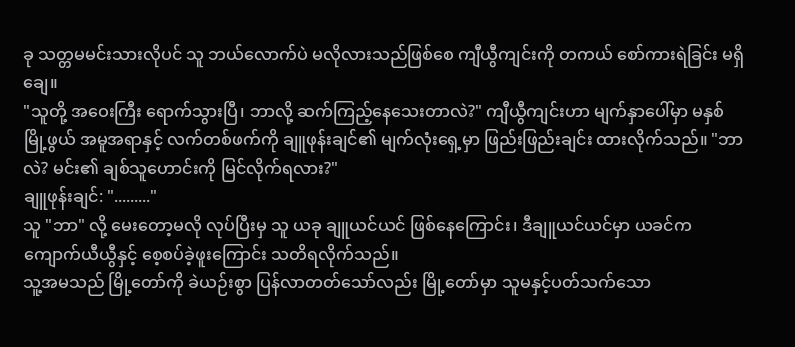ခု သတ္တမမင်းသားလိုပင် သူ ဘယ်လောက်ပဲ မလိုလားသည်ဖြစ်စေ ကျီယွီကျင်းကို တကယ် စော်ကားရဲခြင်း မရှိချေ။
"သူတို့ အဝေးကြီး ရောက်သွားပြီ၊ ဘာလို့ ဆက်ကြည့်နေသေးတာလဲ?" ကျီယွီကျင်းဟာ မျက်နှာပေါ်မှာ မနှစ်မြို့ဖွယ် အမူအရာနှင့် လက်တစ်ဖက်ကို ချူဖုန်းချင်၏ မျက်လုံးရှေ့မှာ ဖြည်းဖြည်းချင်း ထားလိုက်သည်။ "ဘာလဲ? မင်း၏ ချစ်သူဟောင်းကို မြင်လိုက်ရလား?"
ချူဖုန်းချင်: "........."
သူ "ဘာ" လို့ မေးတော့မလို လုပ်ပြီးမှ သူ ယခု ချူယင်ယင် ဖြစ်နေကြောင်း၊ ဒီချူယင်ယင်မှာ ယခင်က ကျောက်ယီယွီနှင့် စေ့စပ်ခဲ့ဖူးကြောင်း သတိရလိုက်သည်။
သူ့အမသည် မြို့တော်ကို ခဲယဉ်းစွာ ပြန်လာတတ်သော်လည်း မြို့တော်မှာ သူမနှင့်ပတ်သက်သော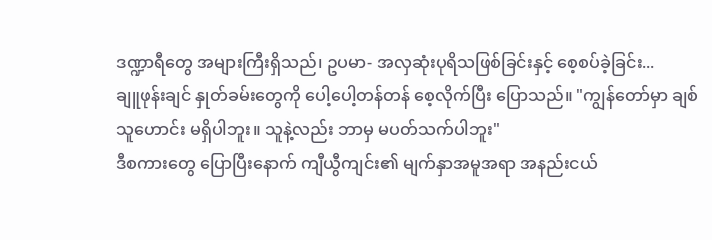ဒဏ္ဍာရီတွေ အများကြီးရှိသည်၊ ဥပမာ- အလှဆုံးပုရိသဖြစ်ခြင်းနှင့် စေ့စပ်ခဲ့ခြင်း...
ချူဖုန်းချင် နှုတ်ခမ်းတွေကို ပေါ့ပေါ့တန်တန် စေ့လိုက်ပြီး ပြောသည်။ "ကျွန်တော်မှာ ချစ်သူဟောင်း မရှိပါဘူး။ သူနဲ့လည်း ဘာမှ မပတ်သက်ပါဘူး"
ဒီစကားတွေ ပြောပြီးနောက် ကျီယွီကျင်း၏ မျက်နှာအမူအရာ အနည်းငယ်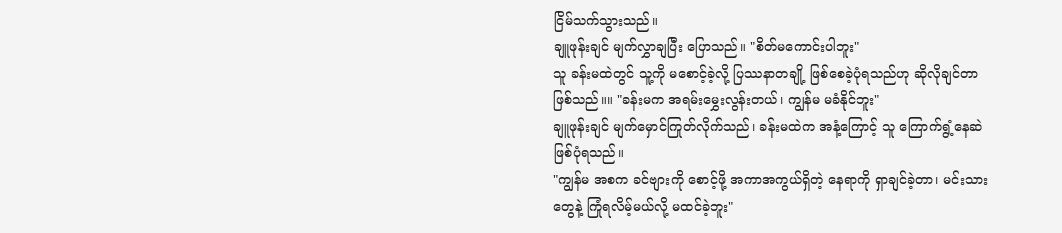ငြိမ်သက်သွားသည်။
ချူဖုန်းချင် မျက်လွှာချပြီး ပြောသည်။ "စိတ်မကောင်းပါဘူး"
သူ ခန်းမထဲတွင် သူ့ကို မစောင့်ခဲ့လို့ ပြဿနာတချို့ ဖြစ်စေခဲ့ပုံရသည်ဟု ဆိုလိုချင်တာဖြစ်သည်။။ "ခန်းမက အရမ်းမွှေးလွန်းတယ်၊ ကျွန်မ မခံနိုင်ဘူး"
ချူဖုန်းချင် မျက်မှောင်ကြုတ်လိုက်သည်၊ ခန်းမထဲက အနံ့ကြောင့် သူ ကြောက်ရွံ့နေဆဲဖြစ်ပုံရသည်။
"ကျွန်မ အစက ခင်ဗျားကို စောင့်ဖို့ အကာအကွယ်ရှိတဲ့ နေရာကို ရှာချင်ခဲ့တာ၊ မင်းသားတွေနဲ့ ကြုံရလိမ့်မယ်လို့ မထင်ခဲ့ဘူး"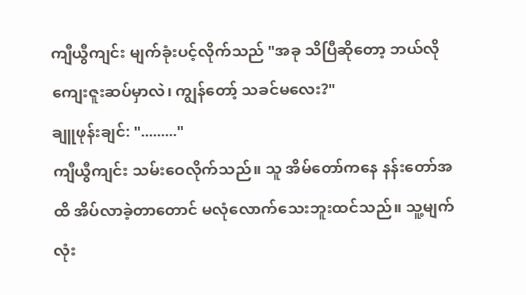ကျီယွီကျင်း မျက်ခုံးပင့်လိုက်သည် "အခု သိပြီဆိုတော့ ဘယ်လို ကျေးဇူးဆပ်မှာလဲ၊ ကျွန်တော့် သခင်မလေး?"
ချူဖုန်းချင်: "........."
ကျီယွီကျင်း သမ်းဝေလိုက်သည်။ သူ အိမ်တော်ကနေ နန်းတော်အထိ အိပ်လာခဲ့တာတောင် မလုံလောက်သေးဘူးထင်သည်။ သူ့မျက်လုံး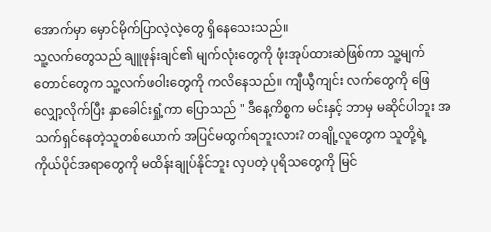အောက်မှာ မှောင်မိုက်ပြာလဲ့လဲ့တွေ ရှိနေသေးသည်။
သူ့လက်တွေသည် ချူဖုန်းချင်၏ မျက်လုံးတွေကို ဖုံးအုပ်ထားဆဲဖြစ်ကာ သူ့မျက်တောင်တွေက သူ့လက်ဖဝါးတွေကို ကလိနေသည်။ ကျီယွီကျင်း လက်တွေကို ဖြေလျှော့လိုက်ပြီး နှာခေါင်းရှုံ့ကာ ပြောသည် " ဒီနေ့ကိစ္စက မင်းနှင့် ဘာမှ မဆိုင်ပါဘူး အသက်ရှင်နေတဲ့သူတစ်ယောက် အပြင်မထွက်ရဘူးလား? တချို့လူတွေက သူတို့ရဲ့ ကိုယ်ပိုင်အရာတွေကို မထိန်းချုပ်နိုင်ဘူး လှပတဲ့ ပုရိသတွေကို မြင်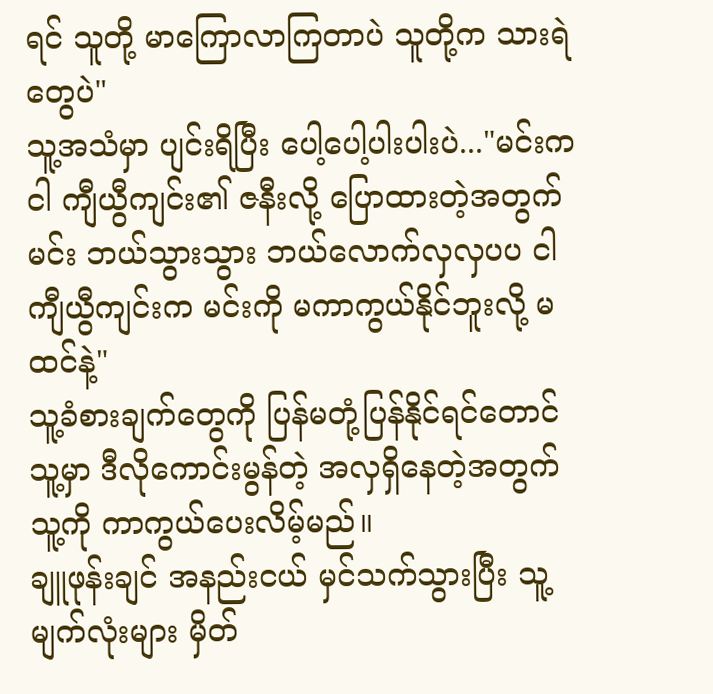ရင် သူတို့ မာကြောလာကြတာပဲ သူတို့က သားရဲတွေပဲ"
သူ့အသံမှာ ပျင်းရိပြီး ပေါ့ပေါ့ပါးပါးပဲ..."မင်းက ငါ ကျီယွီကျင်း၏ ဇနီးလို့ ပြောထားတဲ့အတွက် မင်း ဘယ်သွားသွား ဘယ်လောက်လှလှပပ ငါကျီယွီကျင်းက မင်းကို မကာကွယ်နိုင်ဘူးလို့ မထင်နဲ့"
သူ့ခံစားချက်တွေကို ပြန်မတုံ့ပြန်နိုင်ရင်တောင် သူ့မှာ ဒီလိုကောင်းမွန်တဲ့ အလှရှိနေတဲ့အတွက် သူ့ကို ကာကွယ်ပေးလိမ့်မည်။
ချူဖုန်းချင် အနည်းငယ် မှင်သက်သွားပြီး သူ့မျက်လုံးများ မှိတ်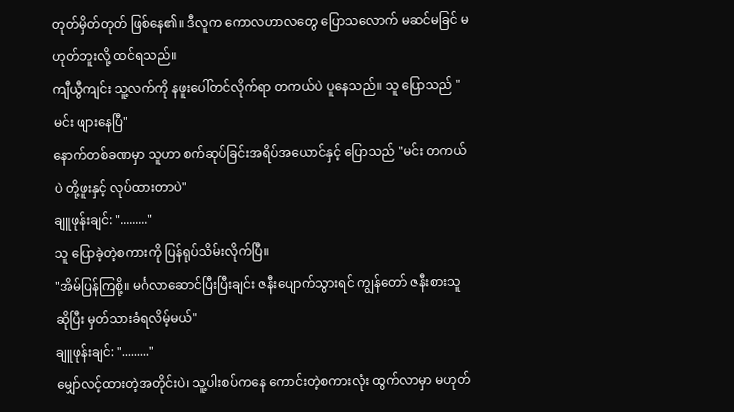တုတ်မှိတ်တုတ် ဖြစ်နေ၏။ ဒီလူက ကောလဟာလတွေ ပြောသလောက် မဆင်မခြင် မဟုတ်ဘူးလို့ ထင်ရသည်။
ကျီယွီကျင်း သူ့လက်ကို နဖူးပေါ်တင်လိုက်ရာ တကယ်ပဲ ပူနေသည်။ သူ ပြောသည် "မင်း ဖျားနေပြီ"
နောက်တစ်ခဏမှာ သူဟာ စက်ဆုပ်ခြင်းအရိပ်အယောင်နှင့် ပြောသည် "မင်း တကယ်ပဲ တို့ဖူးနှင့် လုပ်ထားတာပဲ"
ချူဖုန်းချင်: "........."
သူ ပြောခဲ့တဲ့စကားကို ပြန်ရုပ်သိမ်းလိုက်ပြီ။
"အိမ်ပြန်ကြစို့။ မင်္ဂလာဆောင်ပြီးပြီးချင်း ဇနီးပျောက်သွားရင် ကျွန်တော် ဇနီးစားသူဆိုပြီး မှတ်သားခံရလိမ့်မယ်"
ချူဖုန်းချင်: "........."
မျှော်လင့်ထားတဲ့အတိုင်းပဲ၊ သူ့ပါးစပ်ကနေ ကောင်းတဲ့စကားလုံး ထွက်လာမှာ မဟုတ်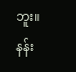ဘူး။
နန်း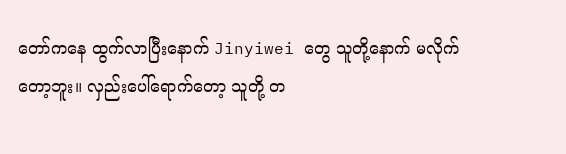တော်ကနေ ထွက်လာပြီးနောက် Jinyiwei တွေ သူတို့နောက် မလိုက်တော့ဘူး။ လှည်းပေါ်ရောက်တော့ သူတို့ တ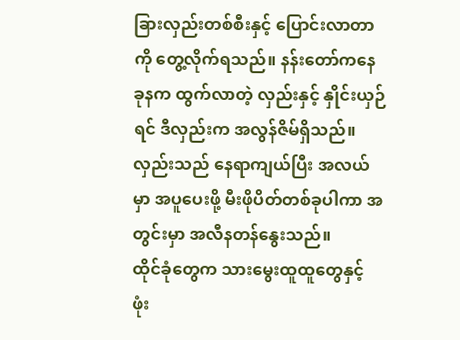ခြားလှည်းတစ်စီးနှင့် ပြောင်းလာတာကို တွေ့လိုက်ရသည်။ နန်းတော်ကနေ ခုနက ထွက်လာတဲ့ လှည်းနှင့် နှိုင်းယှဉ်ရင် ဒီလှည်းက အလွန်ဇိမ်ရှိသည်။ လှည်းသည် နေရာကျယ်ပြီး အလယ်မှာ အပူပေးဖို့ မီးဖိုပိတ်တစ်ခုပါကာ အတွင်းမှာ အလီနတန်နွေးသည်။
ထိုင်ခုံတွေက သားမွေးထူထူတွေနှင့် ဖုံး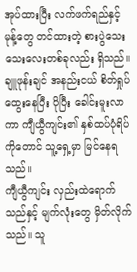အုပ်ထားပြီး လက်ဖက်ရည်နှင့် မုန့်တွေ တင်ထားတဲ့ စားပွဲသေးသေးလေးတစ်ခုလည်း ရှိသည်။
ချူဖုန်းချင် အနည်းငယ် စိတ်ရှုပ်ထွေးနေပြီး ပိုပြီး ခေါင်းမူးလာကာ ကျီယွီကျင်း၏ နှစ်ထပ်ပုံရိပ်ကိုတောင် သူ့ရှေ့မှာ မြင်နေရသည်။
ကျီယွီကျင်း လှည်းထဲရောက်သည်နှင့် မျက်လုံးတွေ မှိတ်လိုက်သည်။ သူ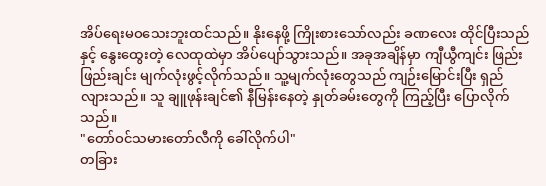အိပ်ရေးမဝသေးဘူးထင်သည်။ နိုးနေဖို့ ကြိုးစားသော်လည်း ခဏလေး ထိုင်ပြီးသည်နှင့် နွေးထွေးတဲ့ လေထုထဲမှာ အိပ်ပျော်သွားသည်။ အခုအချိန်မှာ ကျီယွီကျင်း ဖြည်းဖြည်းချင်း မျက်လုံးဖွင့်လိုက်သည်။ သူ့မျက်လုံးတွေသည် ကျဉ်းမြောင်းပြီး ရှည်လျားသည်။ သူ ချူဖုန်းချင်၏ နီမြန်းနေတဲ့ နှုတ်ခမ်းတွေကို ကြည့်ပြီး ပြောလိုက်သည်။
"တော်ဝင်သမားတော်လီကို ခေါ်လိုက်ပါ"
တခြား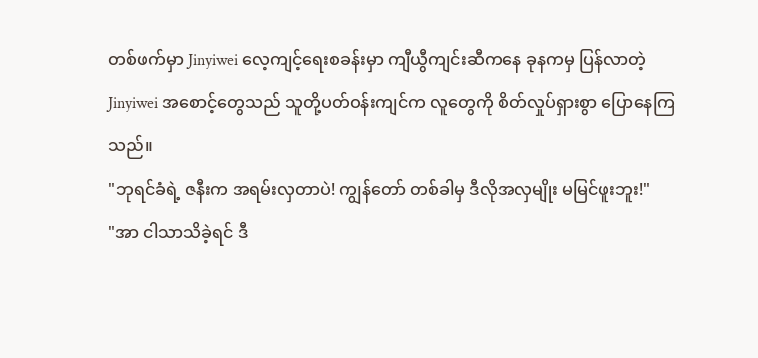တစ်ဖက်မှာ Jinyiwei လေ့ကျင့်ရေးစခန်းမှာ ကျီယွီကျင်းဆီကနေ ခုနကမှ ပြန်လာတဲ့ Jinyiwei အစောင့်တွေသည် သူတို့ပတ်ဝန်းကျင်က လူတွေကို စိတ်လှုပ်ရှားစွာ ပြောနေကြသည်။
"ဘုရင်ခံရဲ့ ဇနီးက အရမ်းလှတာပဲ! ကျွန်တော် တစ်ခါမှ ဒီလိုအလှမျိုး မမြင်ဖူးဘူး!"
"အာ ငါသာသိခဲ့ရင် ဒီ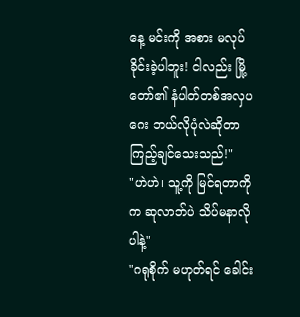နေ့ မင်းကို အစား မလုပ်ခိုင်းခဲ့ပါဘူး! ငါလည်း မြို့တော်၏ နံပါတ်တစ်အလှပဂေး ဘယ်လိုပုံလဲဆိုတာ ကြည့်ချင်သေးသည်!"
"ဟဲဟဲ၊ သူ့ကို မြင်ရတာကိုက ဆုလာဘ်ပဲ သိပ်မနာလိုပါနဲ့"
"ဂရုစိုက် မဟုတ်ရင် ခေါင်း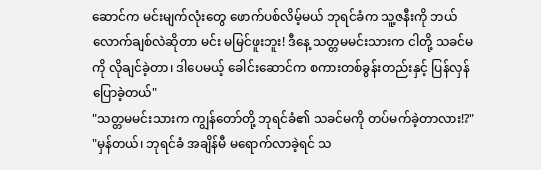ဆောင်က မင်းမျက်လုံးတွေ ဖောက်ပစ်လိမ့်မယ် ဘုရင်ခံက သူ့ဇနီးကို ဘယ်လောက်ချစ်လဲဆိုတာ မင်း မမြင်ဖူးဘူး! ဒီနေ့ သတ္တမမင်းသားက ငါတို့ သခင်မကို လိုချင်ခဲ့တာ၊ ဒါပေမယ့် ခေါင်းဆောင်က စကားတစ်ခွန်းတည်းနှင့် ပြန်လှန်ပြောခဲ့တယ်"
"သတ္တမမင်းသားက ကျွန်တော်တို့ ဘုရင်ခံ၏ သခင်မကို တပ်မက်ခဲ့တာလား!?"
"မှန်တယ်၊ ဘုရင်ခံ အချိန်မီ မရောက်လာခဲ့ရင် သ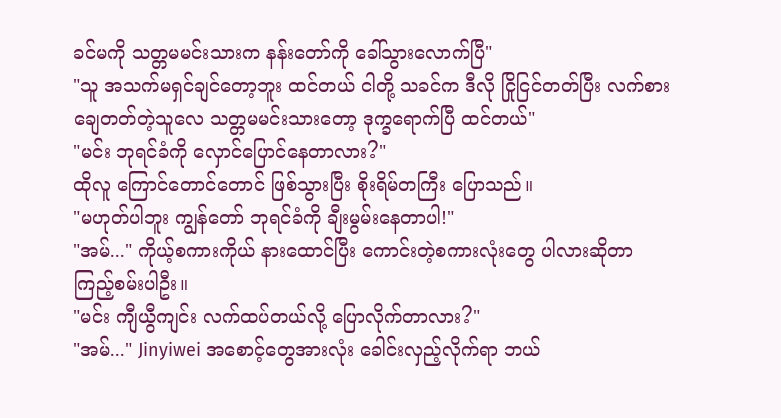ခင်မကို သတ္တမမင်းသားက နန်းတော်ကို ခေါ်သွားလောက်ပြီ"
"သူ အသက်မရှင်ချင်တော့ဘူး ထင်တယ် ငါတို့ သခင်က ဒီလို ငြိုငြင်တတ်ပြီး လက်စားချေတတ်တဲ့သူလေ သတ္တမမင်းသားတော့ ဒုက္ခရောက်ပြီ ထင်တယ်"
"မင်း ဘုရင်ခံကို လှောင်ပြောင်နေတာလား?"
ထိုလူ ကြောင်တောင်တောင် ဖြစ်သွားပြီး စိုးရိမ်တကြီး ပြောသည်။
"မဟုတ်ပါဘူး ကျွန်တော် ဘုရင်ခံကို ချီးမွမ်းနေတာပါ!"
"အမ်..." ကိုယ့်စကားကိုယ် နားထောင်ပြီး ကောင်းတဲ့စကားလုံးတွေ ပါလားဆိုတာ ကြည့်စမ်းပါဦး။
"မင်း ကျီယွီကျင်း လက်ထပ်တယ်လို့ ပြောလိုက်တာလား?"
"အမ်..." Jinyiwei အစောင့်တွေအားလုံး ခေါင်းလှည့်လိုက်ရာ ဘယ်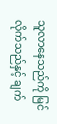သူလာနေသည်ကို မြင်လိုက်သည်နှင့် ချက်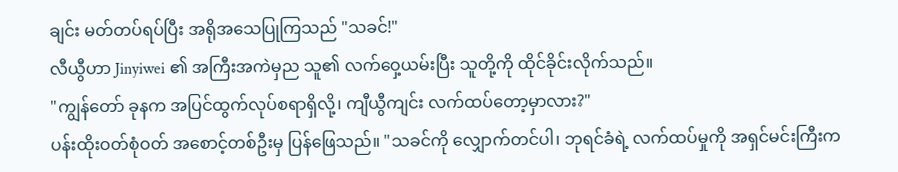ချင်း မတ်တပ်ရပ်ပြီး အရိုအသေပြုကြသည် "သခင်!"
လီယွီဟာ Jinyiwei ၏ အကြီးအကဲမှည သူ၏ လက်ဝှေ့ယမ်းပြီး သူတို့ကို ထိုင်ခိုင်းလိုက်သည်။
"ကျွန်တော် ခုနက အပြင်ထွက်လုပ်စရာရှိလို့၊ ကျီယွီကျင်း လက်ထပ်တော့မှာလား?"
ပန်းထိုးဝတ်စုံဝတ် အစောင့်တစ်ဦးမှ ပြန်ဖြေသည်။ "သခင်ကို လျှောက်တင်ပါ၊ ဘုရင်ခံရဲ့ လက်ထပ်မှုကို အရှင်မင်းကြီးက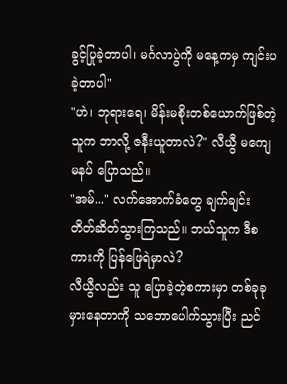ခွင့်ပြုခဲ့တာပါ၊ မင်္ဂလာပွဲကို မနေ့ကမှ ကျင်းပခဲ့တာပါ"
"ဟဲ၊ ဘုရားရေ၊ မိန်းမစိုးတစ်ယောက်ဖြစ်တဲ့ သူက ဘာလို့ ဇနီးယူတာလဲ?" လီယွီ မကျေမနပ် ပြောသည်။
"အမ်..." လက်အောက်ခံတွေ ချက်ချင်း တိတ်ဆိတ်သွားကြသည်။ ဘယ်သူက ဒီစကားကို ပြန်ဖြေရဲမှာလဲ?
လီယွီလည်း သူ ပြောခဲ့တဲ့စကားမှာ တစ်ခုခုမှားနေတာကို သဘောပေါက်သွားပြီး ညင်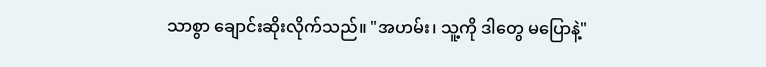သာစွာ ချောင်းဆိုးလိုက်သည်။ "အဟမ်း၊ သူ့ကို ဒါတွေ မပြောနဲ့"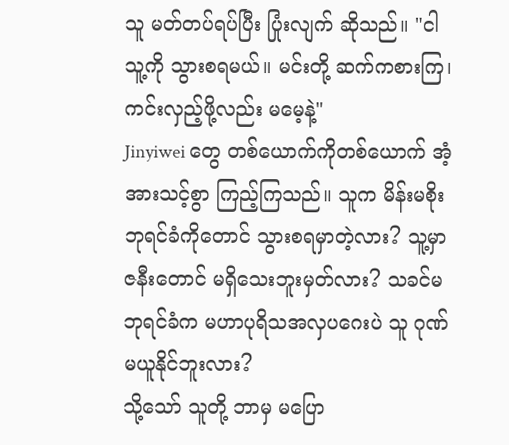သူ မတ်တပ်ရပ်ပြီး ပြုံးလျက် ဆိုသည်။ "ငါ သူ့ကို သွားစရမယ်။ မင်းတို့ ဆက်ကစားကြ၊ ကင်းလှည့်ဖို့လည်း မမေ့နဲ့"
Jinyiwei တွေ တစ်ယောက်ကိုတစ်ယောက် အံ့အားသင့်စွာ ကြည့်ကြသည်။ သူက မိန်းမစိုး ဘုရင်ခံကိုတောင် သွားစရမှာတဲ့လား? သူ့မှာ ဇနီးတောင် မရှိသေးဘူးမှတ်လား? သခင်မဘုရင်ခံက မဟာပုရိသအလှပဂေးပဲ သူ ဂုဏ်မယူနိုင်ဘူးလား?
သို့သော် သူတို့ ဘာမှ မပြော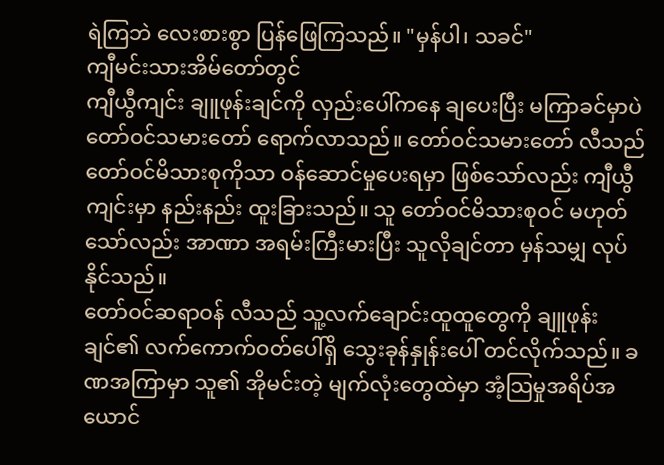ရဲကြဘဲ လေးစားစွာ ပြန်ဖြေကြသည်။ "မှန်ပါ၊ သခင်"
ကျီမင်းသားအိမ်တော်တွင်
ကျီယွီကျင်း ချူဖုန်းချင်ကို လှည်းပေါ်ကနေ ချပေးပြီး မကြာခင်မှာပဲ တော်ဝင်သမားတော် ရောက်လာသည်။ တော်ဝင်သမားတော် လီသည် တော်ဝင်မိသားစုကိုသာ ဝန်ဆောင်မှုပေးရမှာ ဖြစ်သော်လည်း ကျီယွီကျင်းမှာ နည်းနည်း ထူးခြားသည်။ သူ တော်ဝင်မိသားစုဝင် မဟုတ်သော်လည်း အာဏာ အရမ်းကြီးမားပြီး သူလိုချင်တာ မှန်သမျှ လုပ်နိုင်သည်။
တော်ဝင်ဆရာဝန် လီသည် သူ့လက်ချောင်းထူထူတွေကို ချူဖုန်းချင်၏ လက်ကောက်ဝတ်ပေါ်ရှိ သွေးခုန်နှုန်းပေါ် တင်လိုက်သည်။ ခဏအကြာမှာ သူ၏ အိုမင်းတဲ့ မျက်လုံးတွေထဲမှာ အံ့သြမှုအရိပ်အယောင်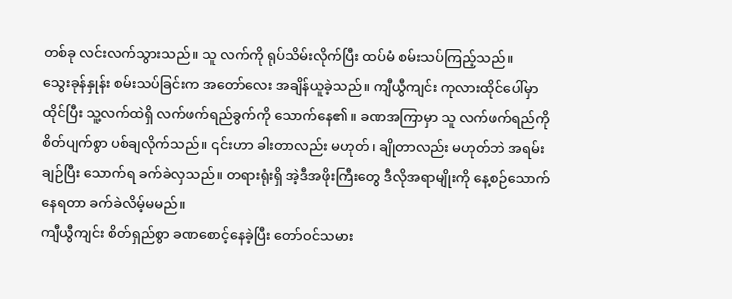တစ်ခု လင်းလက်သွားသည်။ သူ လက်ကို ရုပ်သိမ်းလိုက်ပြီး ထပ်မံ စမ်းသပ်ကြည့်သည်။
သွေးခုန်နှုန်း စမ်းသပ်ခြင်းက အတော်လေး အချိန်ယူခဲ့သည်။ ကျီယွီကျင်း ကုလားထိုင်ပေါ်မှာ ထိုင်ပြီး သူ့လက်ထဲရှိ လက်ဖက်ရည်ခွက်ကို သောက်နေ၏။ ခဏအကြာမှာ သူ လက်ဖက်ရည်ကို စိတ်ပျက်စွာ ပစ်ချလိုက်သည်။ ၎င်းဟာ ခါးတာလည်း မဟုတ်၊ ချိုတာလည်း မဟုတ်ဘဲ အရမ်းချဉ်ပြီး သောက်ရ ခက်ခဲလှသည်။ တရားရုံးရှိ အဲ့ဒီအဖိုးကြီးတွေ ဒီလိုအရာမျိုးကို နေ့စဉ်သောက်နေရတာ ခက်ခဲလိမ့်မမည်။
ကျီယွီကျင်း စိတ်ရှည်စွာ ခဏစောင့်နေခဲ့ပြီး တော်ဝင်သမား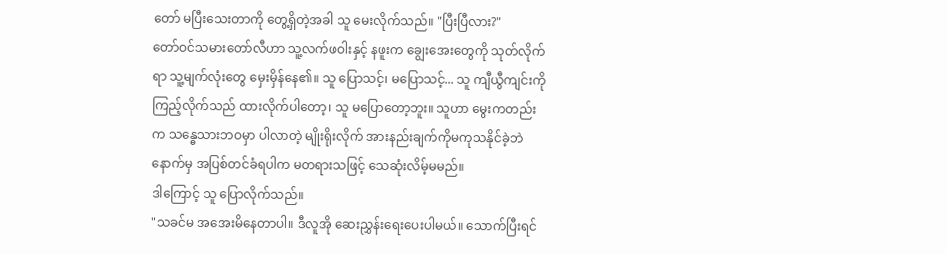တော် မပြီးသေးတာကို တွေ့ရှိတဲ့အခါ သူ မေးလိုက်သည်။ "ပြီးပြီလား?"
တော်ဝင်သမားတော်လီဟာ သူ့လက်ဖဝါးနှင့် နဖူးက ချွေးအေးတွေကို သုတ်လိုက်ရာ သူ့မျက်လုံးတွေ မှေးမှိန်နေ၏။ သူ ပြောသင့်၊ မပြောသင့်... သူ ကျီယွီကျင်းကို ကြည့်လိုက်သည် ထားလိုက်ပါတော့၊ သူ မပြောတော့ဘူး။ သူဟာ မွေးကတည်းက သန္ဓေသားဘဝမှာ ပါလာတဲ့ မျိုးရိုးလိုက် အားနည်းချက်ကိုမကုသနိုင်ခဲ့ဘဲ နောက်မှ အပြစ်တင်ခံရပါက မတရားသဖြင့် သေဆုံးလိမ့်မမည်။
ဒါကြောင့် သူ ပြောလိုက်သည်။
"သခင်မ အအေးမိနေတာပါ။ ဒီလူအို ဆေးညွှန်းရေးပေးပါမယ်။ သောက်ပြီးရင်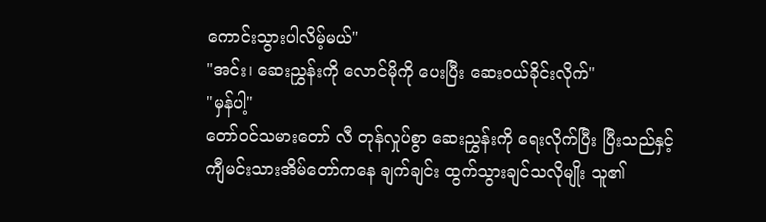ကောင်းသွားပါလိမ့်မယ်"
"အင်း၊ ဆေးညွှန်းကို လောင်မိုကို ပေးပြီး ဆေးဝယ်ခိုင်းလိုက်"
"မှန်ပါ့"
တော်ဝင်သမားတော် လီ တုန်လှုပ်စွာ ဆေးညွှန်းကို ရေးလိုက်ပြီး ပြီးသည်နှင့် ကျီမင်းသားအိမ်တော်ကနေ ချက်ချင်း ထွက်သွားချင်သလိုမျိုး သူ၏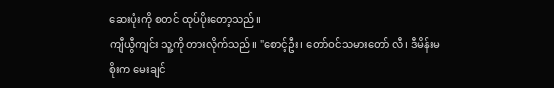ဆေးပုံးကို စတင် ထုပ်ပိုးတော့သည်။
ကျီယွီကျင်း သူ့ကို တားလိုက်သည်။ "စောင့်ဦး၊ တော်ဝင်သမားတော် လီ၊ ဒီမိန်းမစိုးက မေးချင်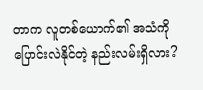တာက လူတစ်ယောက်၏ အသံကို ပြောင်းလဲနိုင်တဲ့ နည်းလမ်းရှိလား?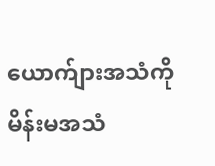ယောက်ျားအသံကို မိန်းမအသံ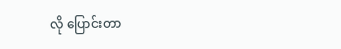လို ပြောင်းတာ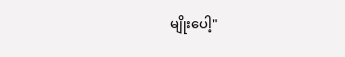မျိုးပေါ့"